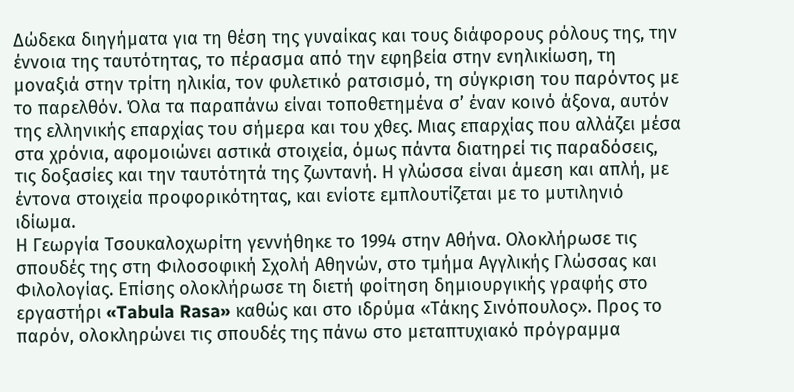Δώδεκα διηγήματα για τη θέση της γυναίκας και τους διάφορους ρόλους της, την έννοια της ταυτότητας, το πέρασμα από την εφηβεία στην ενηλικίωση, τη μοναξιά στην τρίτη ηλικία, τον φυλετικό ρατσισμό, τη σύγκριση του παρόντος με το παρελθόν. Όλα τα παραπάνω είναι τοποθετημένα σ’ έναν κοινό άξονα, αυτόν της ελληνικής επαρχίας του σήμερα και του χθες. Μιας επαρχίας που αλλάζει μέσα στα χρόνια, αφομοιώνει αστικά στοιχεία, όμως πάντα διατηρεί τις παραδόσεις, τις δοξασίες και την ταυτότητά της ζωντανή. Η γλώσσα είναι άμεση και απλή, με έντονα στοιχεία προφορικότητας, και ενίοτε εμπλουτίζεται με το μυτιληνιό ιδίωμα.
Η Γεωργία Τσουκαλοχωρίτη γεννήθηκε το 1994 στην Αθήνα. Ολοκλήρωσε τις σπουδές της στη Φιλοσοφική Σχολή Αθηνών, στο τμήμα Αγγλικής Γλώσσας και Φιλολογίας. Επίσης ολοκλήρωσε τη διετή φοίτηση δημιουργικής γραφής στο εργαστήρι «Tabula Rasa» καθώς και στο ιδρύμα «Τάκης Σινόπουλος». Προς το παρόν, ολοκληρώνει τις σπουδές της πάνω στο μεταπτυχιακό πρόγραμμα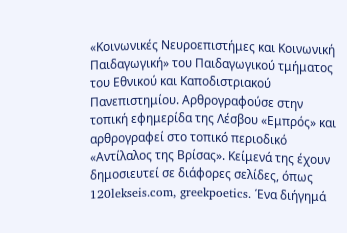«Κοινωνικές Νευροεπιστήμες και Κοινωνική Παιδαγωγική» του Παιδαγωγικού τμήματος του Εθνικού και Καποδιστριακού Πανεπιστημίου. Αρθρογραφούσε στην τοπική εφημερίδα της Λέσβου «Εμπρός» και αρθρογραφεί στο τοπικό περιοδικό «Αντίλαλος της Βρίσας». Κείμενά της έχουν δημοσιευτεί σε διάφορες σελίδες, όπως 120lekseis.com, greekpoetics. Ένα διήγημά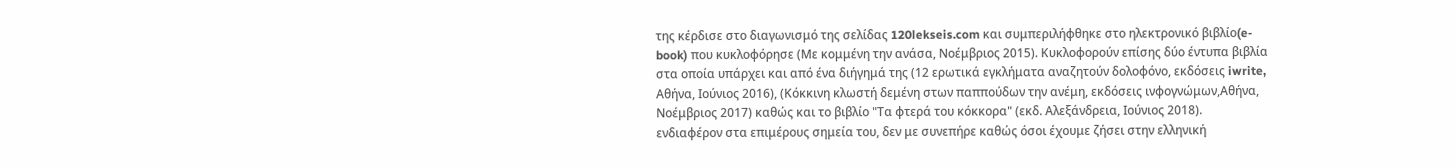της κέρδισε στο διαγωνισμό της σελίδας 120lekseis.com και συμπεριλήφθηκε στο ηλεκτρονικό βιβλίο(e-book) που κυκλοφόρησε (Με κομμένη την ανάσα, Νοέμβριος 2015). Κυκλοφορούν επίσης δύο έντυπα βιβλία στα οποία υπάρχει και από ένα διήγημά της (12 ερωτικά εγκλήματα αναζητούν δολοφόνο, εκδόσεις iwrite, Αθήνα, Ιούνιος 2016), (Κόκκινη κλωστή δεμένη στων παππούδων την ανέμη, εκδόσεις ινφογνώμων,Αθήνα, Νοέμβριος 2017) καθώς και το βιβλίο "Τα φτερά του κόκκορα" (εκδ. Αλεξάνδρεια, Ιούνιος 2018).
ενδιαφέρον στα επιμέρους σημεία του, δεν με συνεπήρε καθώς όσοι έχουμε ζήσει στην ελληνική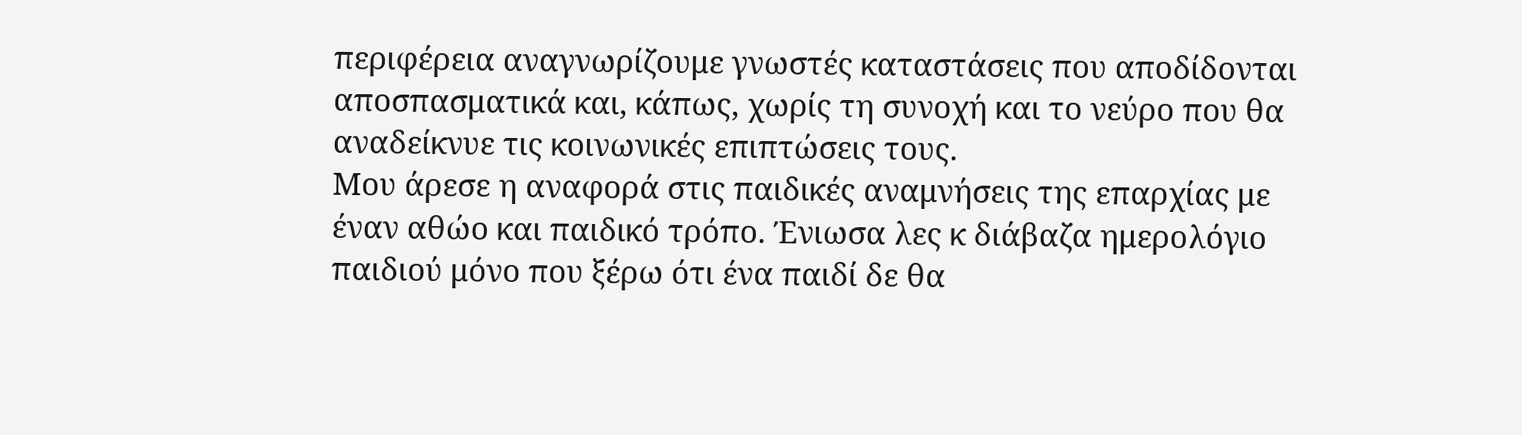περιφέρεια αναγνωρίζουμε γνωστές καταστάσεις που αποδίδονται αποσπασματικά και, κάπως, χωρίς τη συνοχή και το νεύρο που θα αναδείκνυε τις κοινωνικές επιπτώσεις τους.
Μου άρεσε η αναφορά στις παιδικές αναμνήσεις της επαρχίας με έναν αθώο και παιδικό τρόπο. Ένιωσα λες κ διάβαζα ημερολόγιο παιδιού μόνο που ξέρω ότι ένα παιδί δε θα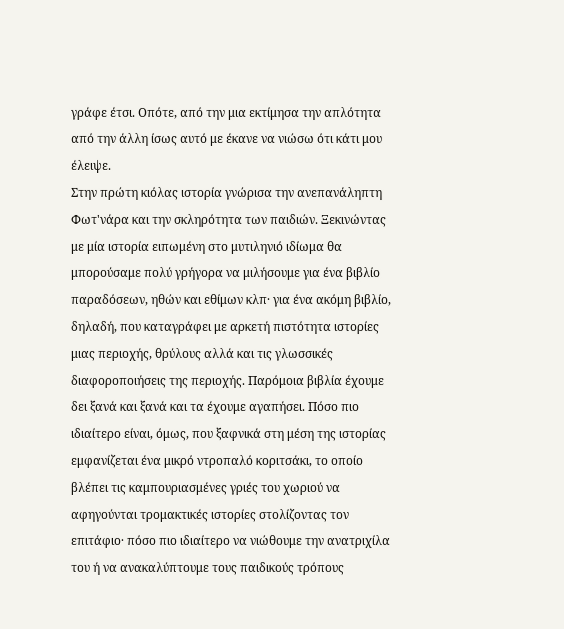γράφε έτσι. Οπότε, από την μια εκτίμησα την απλότητα από την άλλη ίσως αυτό με έκανε να νιώσω ότι κάτι μου έλειψε.
Στην πρώτη κιόλας ιστορία γνώρισα την ανεπανάληπτη Φωτ'νάρα και την σκληρότητα των παιδιών. Ξεκινώντας με μία ιστορία ειπωμένη στο μυτιληνιό ιδίωμα θα μπορούσαμε πολύ γρήγορα να μιλήσουμε για ένα βιβλίο παραδόσεων, ηθών και εθίμων κλπ· για ένα ακόμη βιβλίο, δηλαδή, που καταγράφει με αρκετή πιστότητα ιστορίες μιας περιοχής, θρύλους αλλά και τις γλωσσικές διαφοροποιήσεις της περιοχής. Παρόμοια βιβλία έχουμε δει ξανά και ξανά και τα έχουμε αγαπήσει. Πόσο πιο ιδιαίτερο είναι, όμως, που ξαφνικά στη μέση της ιστορίας εμφανίζεται ένα μικρό ντροπαλό κοριτσάκι, το οποίο βλέπει τις καμπουριασμένες γριές του χωριού να αφηγούνται τρομακτικές ιστορίες στολίζοντας τον επιτάφιο· πόσο πιο ιδιαίτερο να νιώθουμε την ανατριχίλα του ή να ανακαλύπτουμε τους παιδικούς τρόπους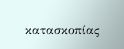κατασκοπίας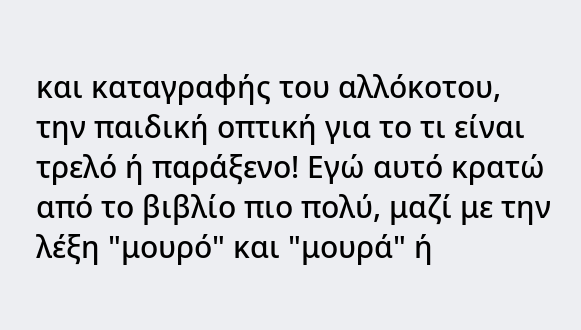και καταγραφής του αλλόκοτου, την παιδική οπτική για το τι είναι τρελό ή παράξενο! Εγώ αυτό κρατώ από το βιβλίο πιο πολύ, μαζί με την λέξη "μουρό" και "μουρά" ή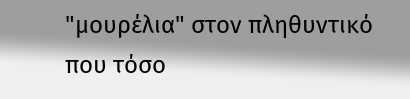"μουρέλια" στον πληθυντικό που τόσο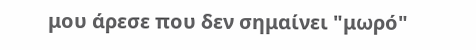μου άρεσε που δεν σημαίνει "μωρό"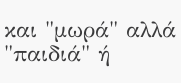και "μωρά" αλλά "παιδιά" ή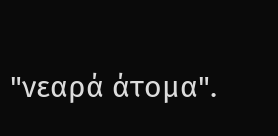"νεαρά άτομα".